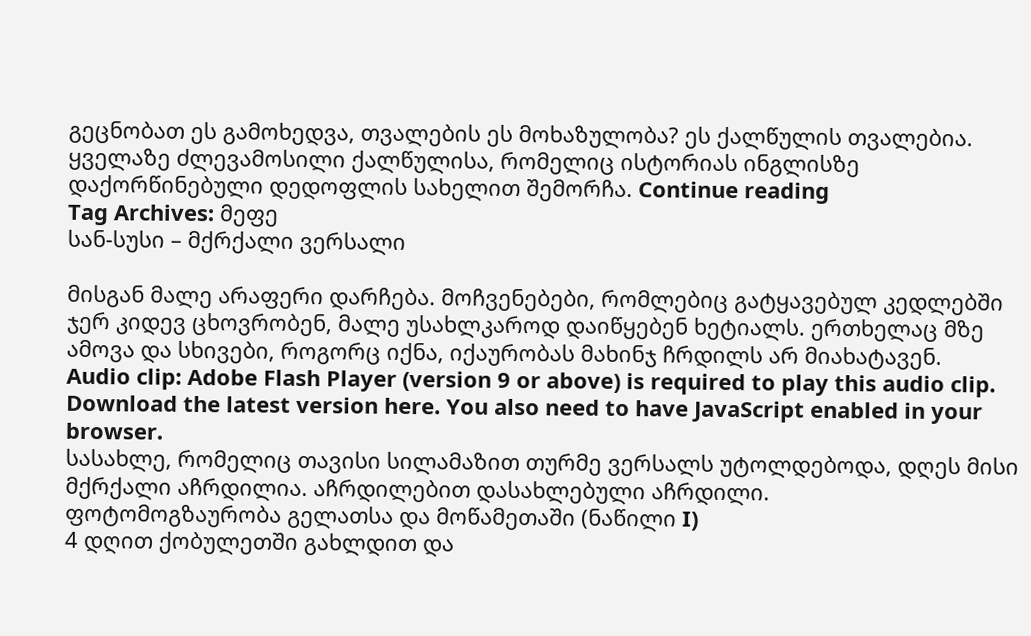გეცნობათ ეს გამოხედვა, თვალების ეს მოხაზულობა? ეს ქალწულის თვალებია. ყველაზე ძლევამოსილი ქალწულისა, რომელიც ისტორიას ინგლისზე დაქორწინებული დედოფლის სახელით შემორჩა. Continue reading
Tag Archives: მეფე
სან-სუსი – მქრქალი ვერსალი

მისგან მალე არაფერი დარჩება. მოჩვენებები, რომლებიც გატყავებულ კედლებში ჯერ კიდევ ცხოვრობენ, მალე უსახლკაროდ დაიწყებენ ხეტიალს. ერთხელაც მზე ამოვა და სხივები, როგორც იქნა, იქაურობას მახინჯ ჩრდილს არ მიახატავენ.
Audio clip: Adobe Flash Player (version 9 or above) is required to play this audio clip. Download the latest version here. You also need to have JavaScript enabled in your browser.
სასახლე, რომელიც თავისი სილამაზით თურმე ვერსალს უტოლდებოდა, დღეს მისი მქრქალი აჩრდილია. აჩრდილებით დასახლებული აჩრდილი.
ფოტომოგზაურობა გელათსა და მოწამეთაში (ნაწილი I)
4 დღით ქობულეთში გახლდით და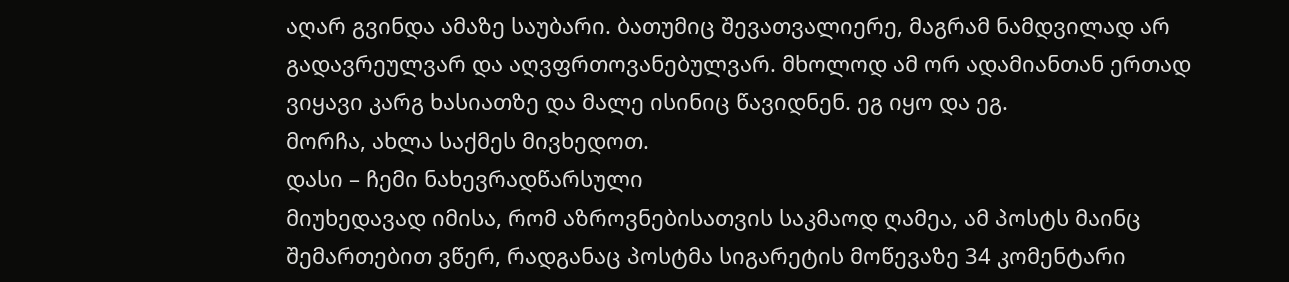აღარ გვინდა ამაზე საუბარი. ბათუმიც შევათვალიერე, მაგრამ ნამდვილად არ გადავრეულვარ და აღვფრთოვანებულვარ. მხოლოდ ამ ორ ადამიანთან ერთად ვიყავი კარგ ხასიათზე და მალე ისინიც წავიდნენ. ეგ იყო და ეგ.
მორჩა, ახლა საქმეს მივხედოთ.
დასი – ჩემი ნახევრადწარსული
მიუხედავად იმისა, რომ აზროვნებისათვის საკმაოდ ღამეა, ამ პოსტს მაინც შემართებით ვწერ, რადგანაც პოსტმა სიგარეტის მოწევაზე 34 კომენტარი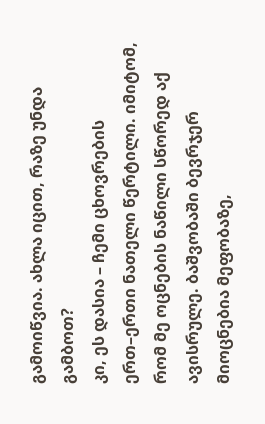გამოიწვია. ახლა იცით, რაზე უნდა გამბოთ?
კი, ეს დასია – ჩემი ცხოვრების ერთ–ერთი ნათელი წერტილი. იმიტომ, რომ მე ოცნების ნაწილი სწორედ აქ ავისრულე. ბაშვობაში ბევრჯერ მიოცნებია მეფობაზე,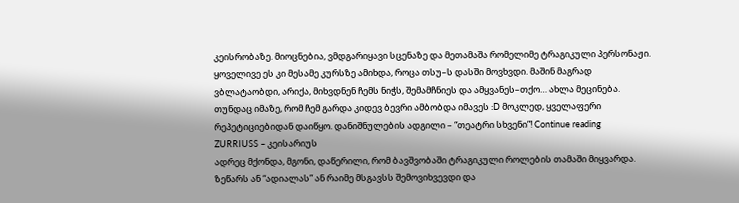კეისრობაზე. მიოცნებია, ვმდგარიყავი სცენაზე და მეთამაშა რომელიმე ტრაგიკული პერსონაჟი. ყოველივე ეს კი მესამე კურსზე ამიხდა, როცა თსუ–ს დასში მოვხვდი. მაშინ მაგრად ვბლატაობდი, არიქა, მიხვდნენ ჩემს ნიჭს, შემამჩნიეს და ამყვანეს–თქო… ახლა მეცინება. თუნდაც იმაზე, რომ ჩემ გარდა კიდევ ბევრი ამბობდა იმავეს :D მოკლედ, ყველაფერი რეპეტიციებიდან დაიწყო. დანიშნულების ადგილი – “თეატრი სხვენი”! Continue reading
ZURRIUSS – კეისარიუს
ადრეც მქონდა, მგონი, დაწერილი, რომ ბავშვობაში ტრაგიკული როლების თამაში მიყვარდა. ზეწარს ან “ადიალას” ან რაიმე მსგავსს შემოვიხვევდი და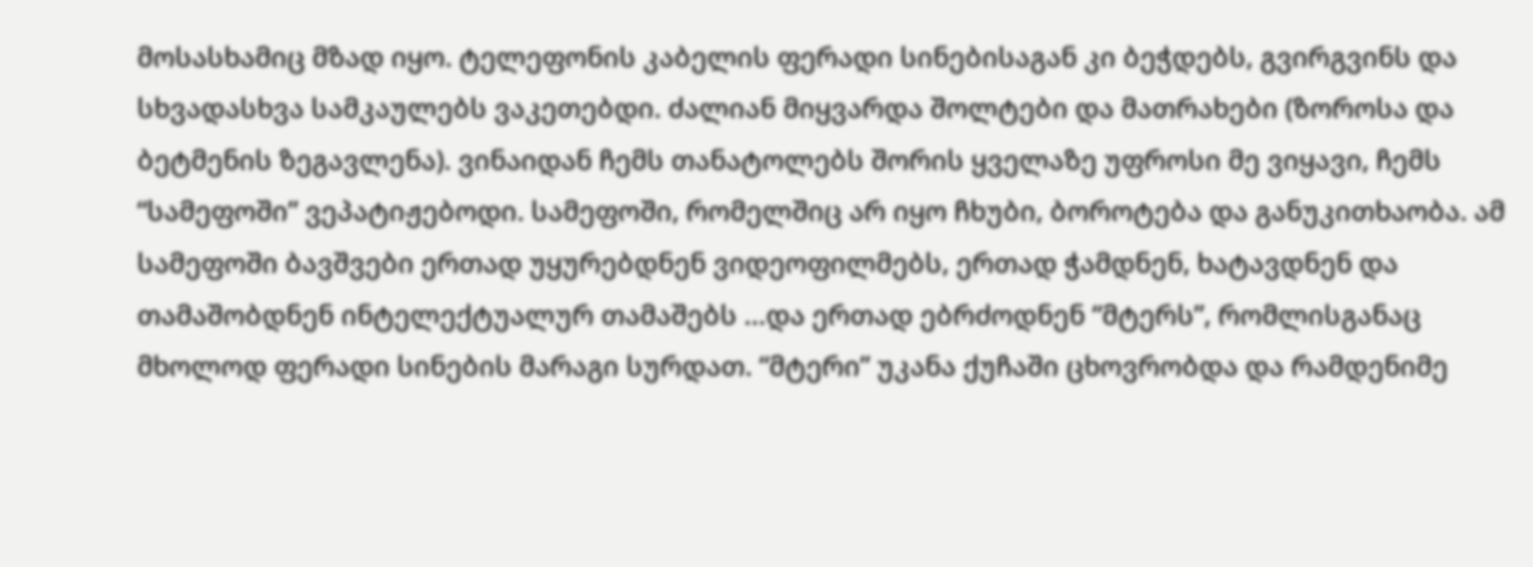მოსასხამიც მზად იყო. ტელეფონის კაბელის ფერადი სინებისაგან კი ბეჭდებს, გვირგვინს და სხვადასხვა სამკაულებს ვაკეთებდი. ძალიან მიყვარდა შოლტები და მათრახები (ზოროსა და ბეტმენის ზეგავლენა). ვინაიდან ჩემს თანატოლებს შორის ყველაზე უფროსი მე ვიყავი, ჩემს “სამეფოში” ვეპატიჟებოდი. სამეფოში, რომელშიც არ იყო ჩხუბი, ბოროტება და განუკითხაობა. ამ სამეფოში ბავშვები ერთად უყურებდნენ ვიდეოფილმებს, ერთად ჭამდნენ, ხატავდნენ და თამაშობდნენ ინტელექტუალურ თამაშებს …და ერთად ებრძოდნენ “მტერს”, რომლისგანაც მხოლოდ ფერადი სინების მარაგი სურდათ. “მტერი” უკანა ქუჩაში ცხოვრობდა და რამდენიმე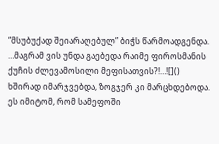“მსუბუქად შეიარაღებულ” ბიჭს წარმოადგენდა. …მაგრამ ვის უნდა გაებედა რაიმე ფიროსმანის ქუჩის ძლევამოსილი მეფისათვის?!…![]()
ხშირად იმარჯვებდა, ზოგჯერ კი მარცხდებოდა. ეს იმიტომ, რომ სამეფოში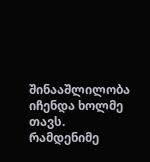შინააშლილობა იჩენდა ხოლმე თავს. რამდენიმე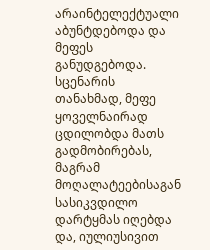არაინტელექტუალი აბუნტდებოდა და მეფეს განუდგებოდა. სცენარის თანახმად, მეფე ყოველნაირად ცდილობდა მათს გადმობირებას, მაგრამ მოღალატეებისაგან სასიკვდილო დარტყმას იღებდა და, იულიუსივით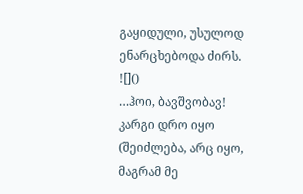გაყიდული, უსულოდ ენარცხებოდა ძირს. ![]()
…ჰოი, ბავშვობავ! კარგი დრო იყო (შეიძლება, არც იყო, მაგრამ მე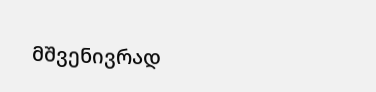მშვენივრად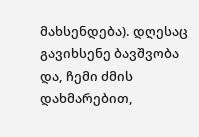მახსენდება). დღესაც გავიხსენე ბავშვობა და, ჩემი ძმის დახმარებით,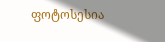ფოტოსესია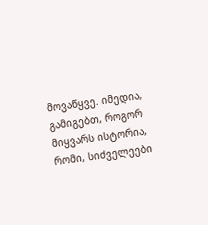მოვაწყვე. იმედია, გამიგებთ, როგორ მიყვარს ისტორია, რომი, სიძველეები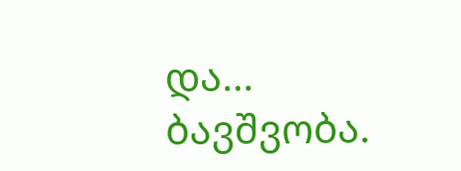და… ბავშვობა.